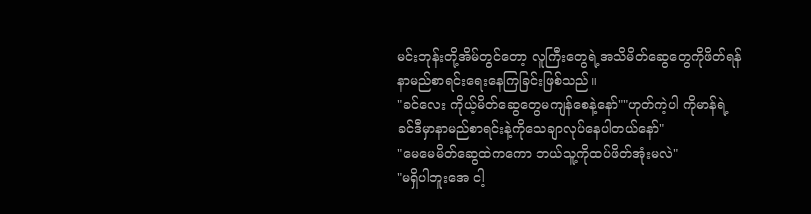မင်းဘုန်းတို့အိမ်တွင်တော့ လူကြီးတွေရဲ့အသိမိတ်ဆွေတွေကိုဖိတ်ရန် နာမည်စာရင်းရေးနေကြခြင်းဖြစ်သည်။
"ခင်လေး ကိုယ့်မိတ်ဆွေတွေမကျန်စေနဲ့နော်""ဟုတ်ကဲ့ပါ ကိုမာန်ရဲ့ ခင်ဒီမှာနာမည်စာရင်းနဲ့ကိုသေချာလုပ်နေပါတယ်နော်"
"မေမေမိတ်ဆွေထဲကကော ဘယ်သူ့ကိုထပ်ဖိတ်အုံးမလဲ"
"မရှိပါဘူးအေ ငါ့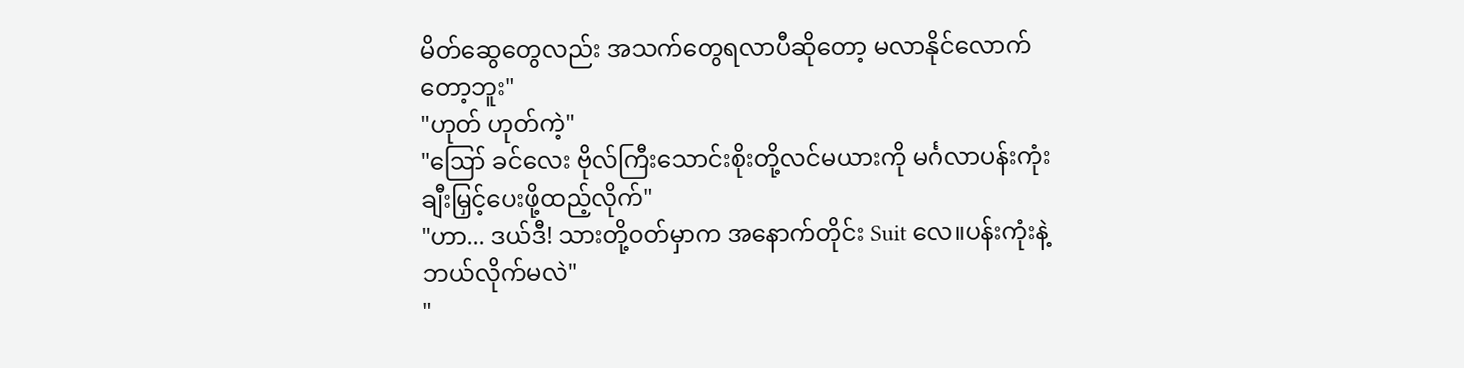မိတ်ဆွေတွေလည်း အသက်တွေရလာပီဆိုတော့ မလာနိုင်လောက်တော့ဘူး"
"ဟုတ် ဟုတ်ကဲ့"
"ဪ ခင်လေး ဗိုလ်ကြီးသောင်းစိုးတို့လင်မယားကို မင်္ဂလာပန်းကုံးချီးမြှင့်ပေးဖို့ထည့်လိုက်"
"ဟာ... ဒယ်ဒီ! သားတို့၀တ်မှာက အနောက်တိုင်း Suit လေ။ပန်းကုံးနဲ့ဘယ်လိုက်မလဲ"
"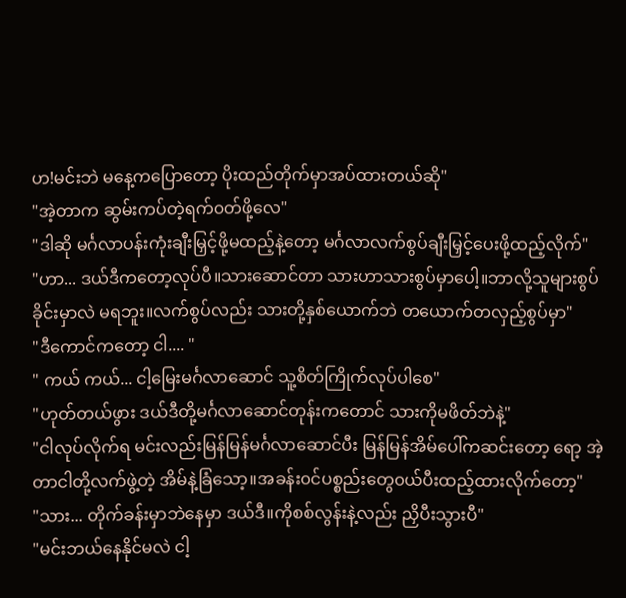ဟ!မင်းဘဲ မနေ့ကပြောတော့ ပိုးထည်တိုက်မှာအပ်ထားတယ်ဆို"
"အဲ့တာက ဆွမ်းကပ်တဲ့ရက်၀တ်ဖို့လေ"
"ဒါဆို မင်္ဂလာပန်းကုံးချီးမြှင့်ဖို့မထည့်နဲ့တော့ မင်္ဂလာလက်စွပ်ချီးမြှင့်ပေးဖို့ထည့်လိုက်"
"ဟာ... ဒယ်ဒီကတော့လုပ်ပီ။သားဆောင်တာ သားဟာသားစွပ်မှာပေါ့။ဘာလို့သူများစွပ်ခိုင်းမှာလဲ မရဘူး။လက်စွပ်လည်း သားတို့နှစ်ယောက်ဘဲ တယောက်တလှည့်စွပ်မှာ"
"ဒီကောင်ကတော့ ငါ.... "
" ကယ် ကယ်... ငါ့မြေးမင်္ဂလာဆောင် သူ့စိတ်ကြိုက်လုပ်ပါစေ"
"ဟုတ်တယ်ဖွား ဒယ်ဒီတို့မင်္ဂလာဆောင်တုန်းကတောင် သားကိုမဖိတ်ဘဲနဲ့"
"ငါလုပ်လိုက်ရ မင်းလည်းမြန်မြန်မင်္ဂလာဆောင်ပီး မြန်မြန်အိမ်ပေါ်ကဆင်းတော့ ရော့ အဲ့တာငါတို့လက်ဖွဲ့တဲ့ အိမ်နဲ့ခြံသော့။အခန်း၀င်ပစ္စည်းတွေ၀ယ်ပီးထည့်ထားလိုက်တော့"
"သား... တိုက်ခန်းမှာဘဲနေမှာ ဒယ်ဒီ။ကိုစစ်လွန်းနဲ့လည်း ညှိပီးသွားပီ"
"မင်းဘယ်နေနိုင်မလဲ ငါ့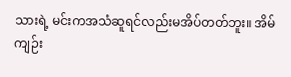သားရဲ့ မင်းကအသံဆူရင်လည်းမအိပ်တတ်ဘူး။ အိမ်ကျဉ်း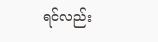ရင်လည်း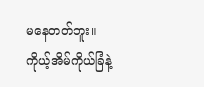မနေတတ်ဘူး။ကိုယ့်အိမ်ကိုယ်ခြံနဲ့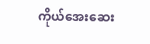ကိုယ်အေးဆေး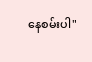နေစမ်းပါ"